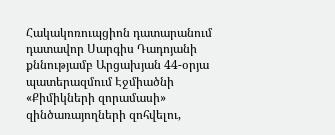Հակակոռուպցիոն դատարանում դատավոր Սարգիս Դադոյանի քննությամբ Արցախյան 44-օրյա պատերազմում Էջմիածնի «Քիմիկների զորամասի» զինծառայողների զոհվելու,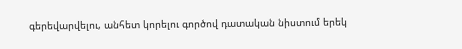գերեվարվելու, անհետ կորելու գործով դատական նիստում երեկ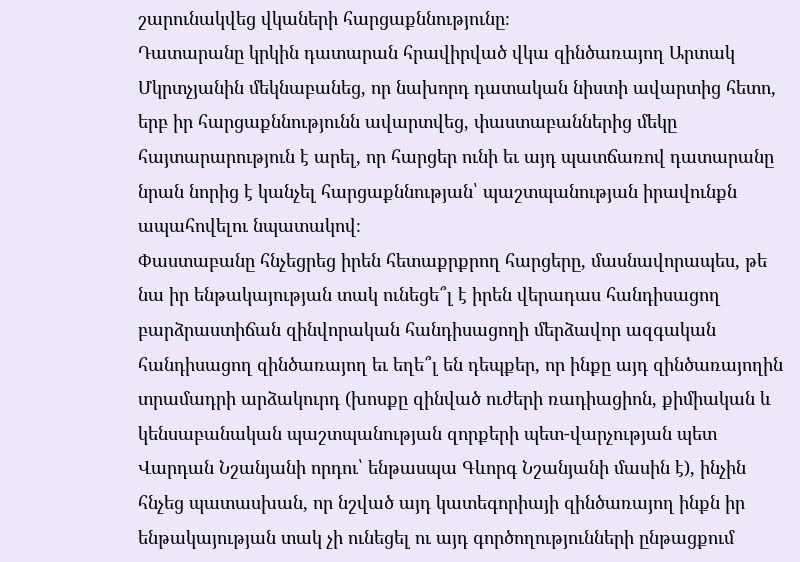շարունակվեց վկաների հարցաքննությունը։
Դատարանը կրկին դատարան հրավիրված վկա զինծառայող Արտակ Մկրտչյանին մեկնաբանեց, որ նախորդ դատական նիստի ավարտից հետո, երբ իր հարցաքննությունն ավարտվեց, փաստաբաններից մեկը հայտարարություն է արել, որ հարցեր ունի եւ այդ պատճառով դատարանը նրան նորից է կանչել հարցաքննության՝ պաշտպանության իրավունքն ապահովելու նպատակով։
Փաստաբանը հնչեցրեց իրեն հետաքրքրող հարցերը, մասնավորապես, թե նա իր ենթակայության տակ ունեցե՞լ է իրեն վերադաս հանդիսացող բարձրաստիճան զինվորական հանդիսացողի մերձավոր ազգական հանդիսացող զինծառայող եւ եղե՞լ են դեպքեր, որ ինքը այդ զինծառայողին տրամադրի արձակուրդ (խոսքը զինված ուժերի ռադիացիոն, քիմիական և կենսաբանական պաշտպանության զորքերի պետ-վարչության պետ Վարդան Նշանյանի որդու՝ ենթասպա Գևորգ Նշանյանի մասին է), ինչին հնչեց պատասխան, որ նշված այդ կատեգորիայի զինծառայող ինքն իր ենթակայության տակ չի ունեցել ու այդ գործողությունների ընթացքում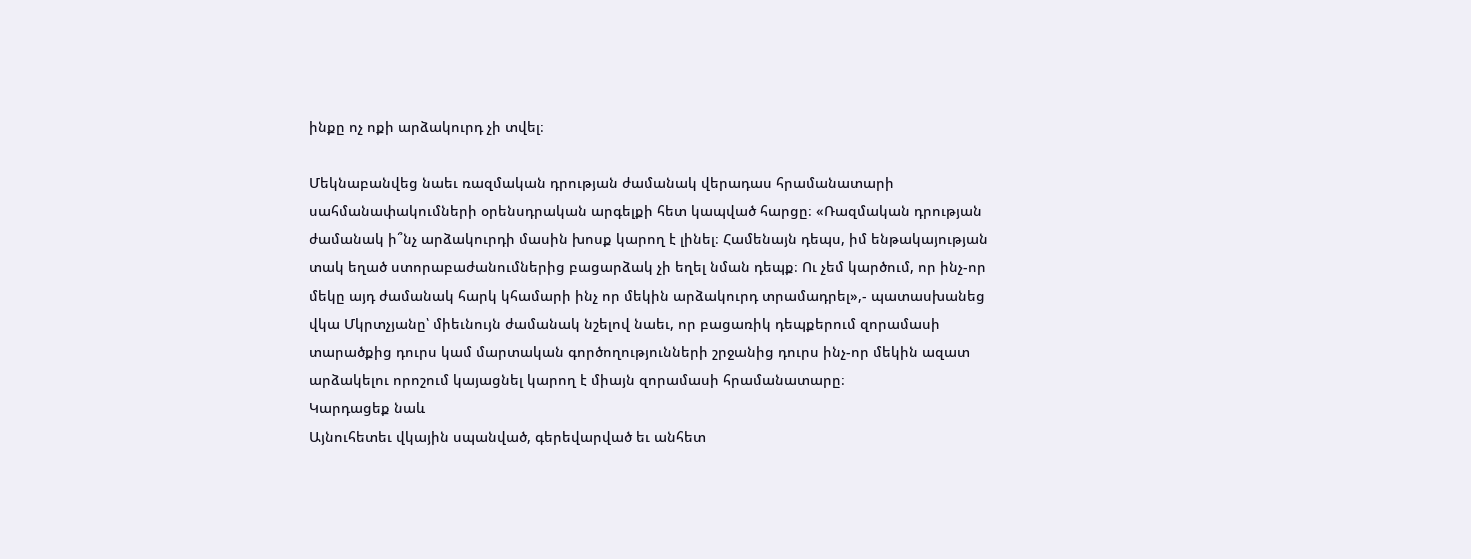ինքը ոչ ոքի արձակուրդ չի տվել։

Մեկնաբանվեց նաեւ ռազմական դրության ժամանակ վերադաս հրամանատարի սահմանափակումների օրենսդրական արգելքի հետ կապված հարցը։ «Ռազմական դրության ժամանակ ի՞նչ արձակուրդի մասին խոսք կարող է լինել։ Համենայն դեպս, իմ ենթակայության տակ եղած ստորաբաժանումներից բացարձակ չի եղել նման դեպք։ Ու չեմ կարծում, որ ինչ-որ մեկը այդ ժամանակ հարկ կհամարի ինչ որ մեկին արձակուրդ տրամադրել»,- պատասխանեց վկա Մկրտչյանը՝ միեւնույն ժամանակ նշելով նաեւ, որ բացառիկ դեպքերում զորամասի տարածքից դուրս կամ մարտական գործողությունների շրջանից դուրս ինչ-որ մեկին ազատ արձակելու որոշում կայացնել կարող է միայն զորամասի հրամանատարը։
Կարդացեք նաև
Այնուհետեւ վկային սպանված, գերեվարված եւ անհետ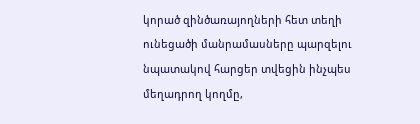կորած զինծառայողների հետ տեղի ունեցածի մանրամասները պարզելու նպատակով հարցեր տվեցին ինչպես մեղադրող կողմը,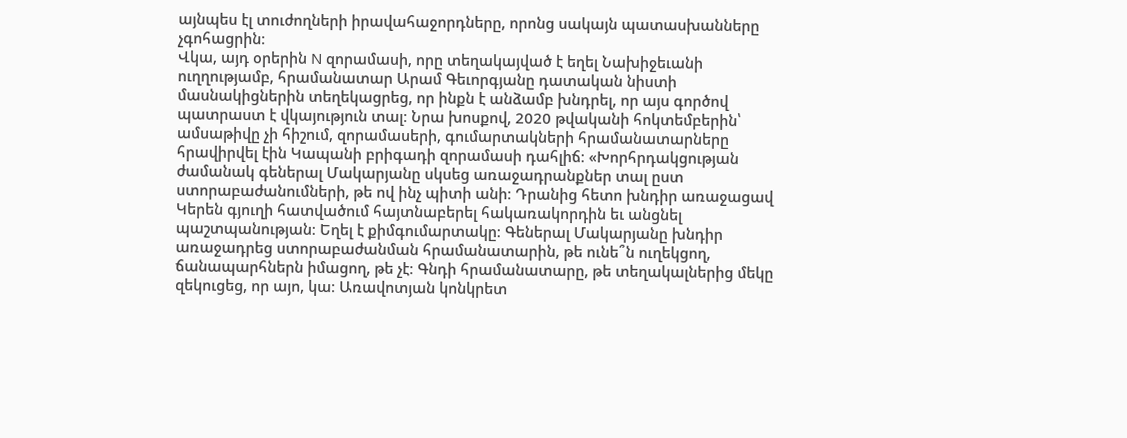այնպես էլ տուժողների իրավահաջորդները, որոնց սակայն պատասխանները չգոհացրին։
Վկա, այդ օրերին N զորամասի, որը տեղակայված է եղել Նախիջեւանի ուղղությամբ, հրամանատար Արամ Գեւորգյանը դատական նիստի մասնակիցներին տեղեկացրեց, որ ինքն է անձամբ խնդրել, որ այս գործով պատրաստ է վկայություն տալ։ Նրա խոսքով, 2020 թվականի հոկտեմբերին՝ ամսաթիվը չի հիշում, զորամասերի, գումարտակների հրամանատարները հրավիրվել էին Կապանի բրիգադի զորամասի դահլիճ։ «Խորհրդակցության ժամանակ գեներալ Մակարյանը սկսեց առաջադրանքներ տալ ըստ ստորաբաժանումների, թե ով ինչ պիտի անի։ Դրանից հետո խնդիր առաջացավ Կերեն գյուղի հատվածում հայտնաբերել հակառակորդին եւ անցնել պաշտպանության։ Եղել է քիմգումարտակը։ Գեներալ Մակարյանը խնդիր առաջադրեց ստորաբաժանման հրամանատարին, թե ունե՞ն ուղեկցող, ճանապարհներն իմացող, թե չէ։ Գնդի հրամանատարը, թե տեղակալներից մեկը զեկուցեց, որ այո, կա։ Առավոտյան կոնկրետ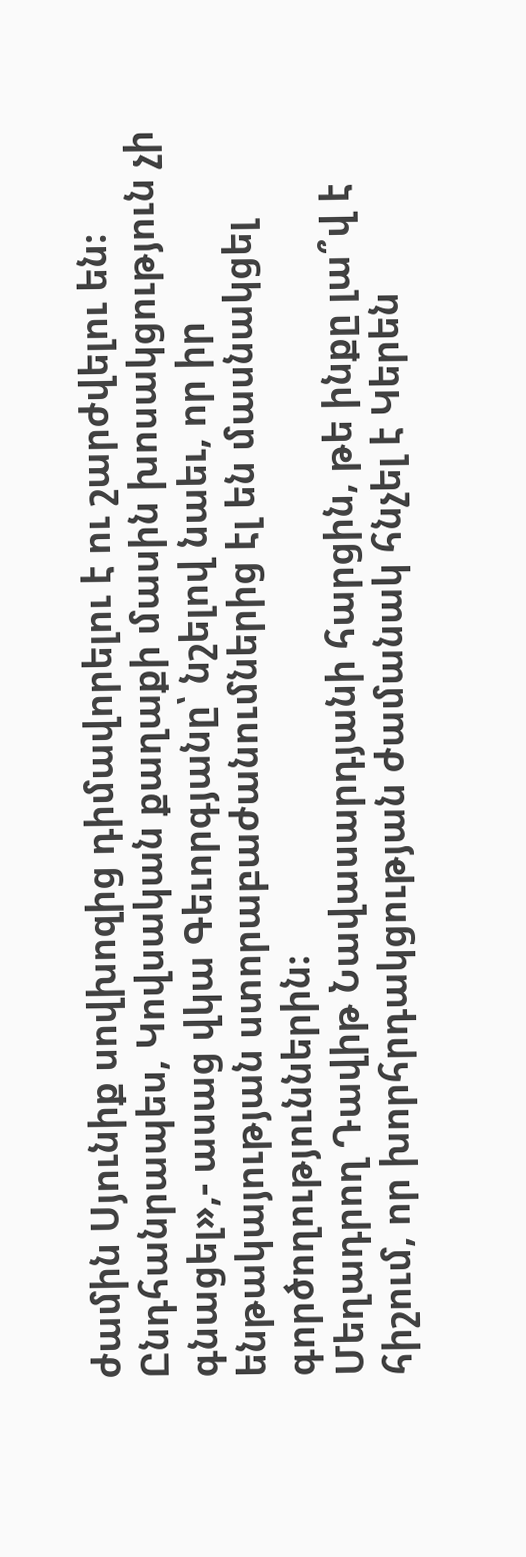ժամին Սյունիք սովխոզից դիմավորելու է ու շարժվելու են։ Ընդհանրապես, Կովսական քաղաքի մասին խոսակցություն չի գնացել»,- ասաց վկա Գեւորգյանը՝ նշելով նաեւ, որ իր ենթակայության ստորաբաժանումներից էլ են մասնակցել գործողություններին։
Մեղադրող Դավիթ Նավասարդյանի հարցին, թե ինքը լա՞վ է հիշում, որ խորհրդակցության ժամանակ հնչել է Կերեն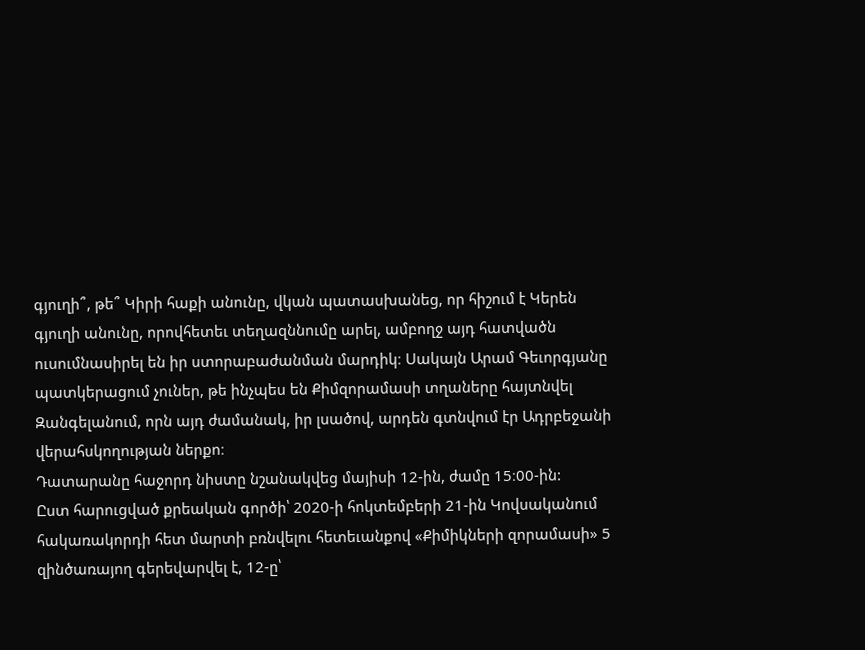գյուղի՞, թե՞ Կիրի հաքի անունը, վկան պատասխանեց, որ հիշում է Կերեն գյուղի անունը, որովհետեւ տեղազննումը արել, ամբողջ այդ հատվածն ուսումնասիրել են իր ստորաբաժանման մարդիկ։ Սակայն Արամ Գեւորգյանը պատկերացում չուներ, թե ինչպես են Քիմզորամասի տղաները հայտնվել Զանգելանում, որն այդ ժամանակ, իր լսածով, արդեն գտնվում էր Ադրբեջանի վերահսկողության ներքո։
Դատարանը հաջորդ նիստը նշանակվեց մայիսի 12-ին, ժամը 15։00-ին:
Ըստ հարուցված քրեական գործի՝ 2020-ի հոկտեմբերի 21-ին Կովսականում հակառակորդի հետ մարտի բռնվելու հետեւանքով «Քիմիկների զորամասի» 5 զինծառայող գերեվարվել է, 12-ը՝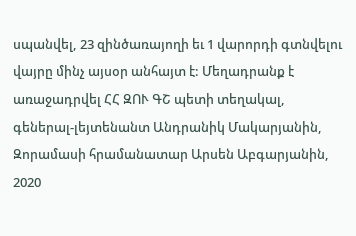սպանվել, 23 զինծառայողի եւ 1 վարորդի գտնվելու վայրը մինչ այսօր անհայտ է: Մեղադրանք է առաջադրվել ՀՀ ԶՈՒ ԳՇ պետի տեղակալ, գեներալ-լեյտենանտ Անդրանիկ Մակարյանին, Զորամասի հրամանատար Արսեն Աբգարյանին, 2020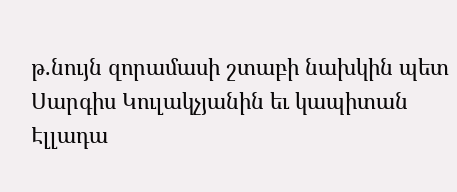թ.նույն զորամասի շտաբի նախկին պետ Սարգիս Կուլակչյանին եւ կապիտան Էլլադա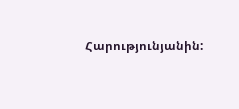Հարությունյանին: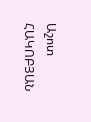Աշոտ ՀԱԿՈԲՅԱՆ